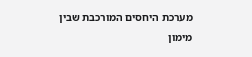מערכת היחסים המורכבת שבין מימון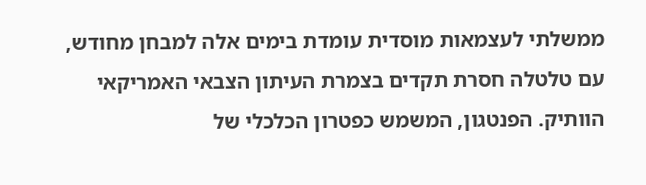ממשלתי לעצמאות מוסדית עומדת בימים אלה למבחן מחודש, עם טלטלה חסרת תקדים בצמרת העיתון הצבאי האמריקאי הוותיק. הפנטגון, המשמש כפטרון הכלכלי של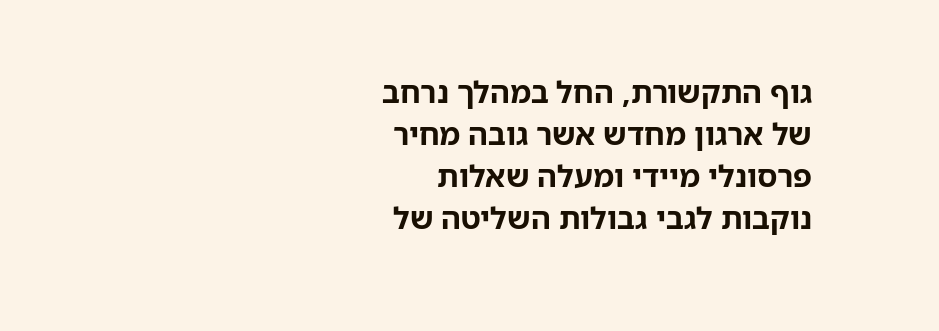גוף התקשורת, החל במהלך נרחב של ארגון מחדש אשר גובה מחיר פרסונלי מיידי ומעלה שאלות נוקבות לגבי גבולות השליטה של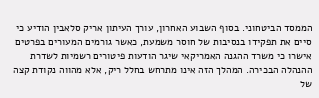הממסד הביטחוני. בסוף השבוע האחרון, עורך העיתון אריק סלאבין הודיע כי סיים את תפקידו בנסיבות של חוסר משמעת, כאשר גורמים המעורים בפרטים אישרו כי משרד ההגנה האמריקאי שיגר הודעות פיטורים רשמיות לשדרת ההנהלה הבכירה. המהלך הזה אינו מתרחש בחלל ריק, אלא מהווה נקודת קצה של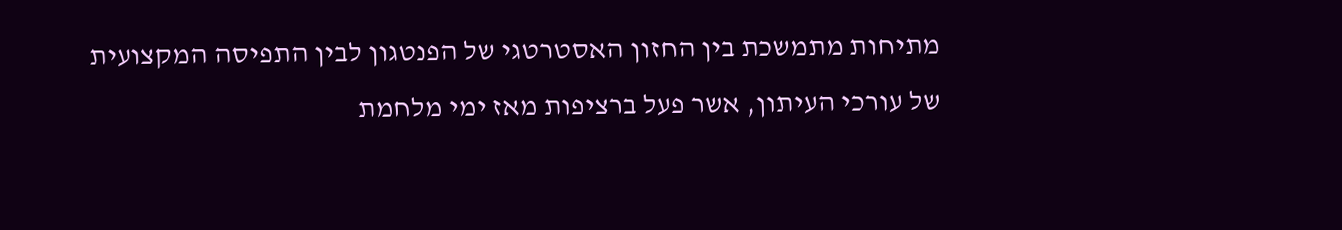מתיחות מתמשכת בין החזון האסטרטגי של הפנטגון לבין התפיסה המקצועית של עורכי העיתון, אשר פעל ברציפות מאז ימי מלחמת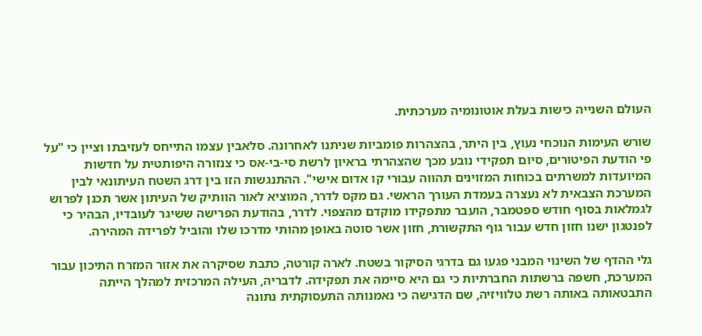העולם השנייה כישות בעלת אוטונומיה מערכתית.

שורש העימות הנוכחי נעוץ, בין היתר, בהצהרות פומביות שניתנו לאחרונה. סלאבין עצמו התייחס לעזיבתו וציין כי "על פי הודעת הפיטורים, סיום תפקידי נובע מכך שהצהרתי בראיון לרשת סי-בי-אס כי צנזורה היפותטית על חדשות המיועדות למשרתים בכוחות המזוינים תהווה עבורי קו אדום אישי". ההתנגשות הזו בין דרג השטח העיתונאי לבין המערכת הצבאית לא נעצרה בעמדת העורך הראשי. גם מקס לדרר, המוציא לאור הוותיק של העיתון אשר תכנן לפרוש לגמלאות בסוף חודש ספטמבר, הועבר מתפקידו מוקדם מהצפוי. לדרר, בהודעת הפרישה ששיגר לעובדיו, הבהיר כי לפנטגון ישנו חזון חדש עבור גוף התקשורת, חזון אשר סוטה באופן מהותי מדרכו שלו והוביל לפרידה המהירה.

גלי ההדף של השינוי המבני פגעו גם בדרגי הסיקור בשטח. לארה קורטה, כתבת שסיקרה את אזור המזרח התיכון עבור המערכת, חשפה ברשתות החברתיות כי גם היא סיימה את תפקידה. לדבריה, העילה המרכזית למהלך הייתה התבטאותה באותה רשת טלוויזיה, שם הדגישה כי נאמנותה התעסוקתית נתונה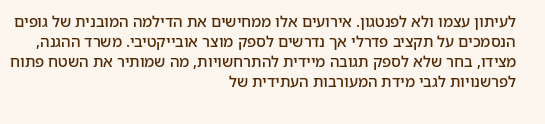לעיתון עצמו ולא לפנטגון. אירועים אלו ממחישים את הדילמה המובנית של גופים הנסמכים על תקציב פדרלי אך נדרשים לספק מוצר אובייקטיבי. משרד ההגנה, מצידו, בחר שלא לספק תגובה מיידית להתרחשויות, מה שמותיר את השטח פתוח לפרשנויות לגבי מידת המעורבות העתידית של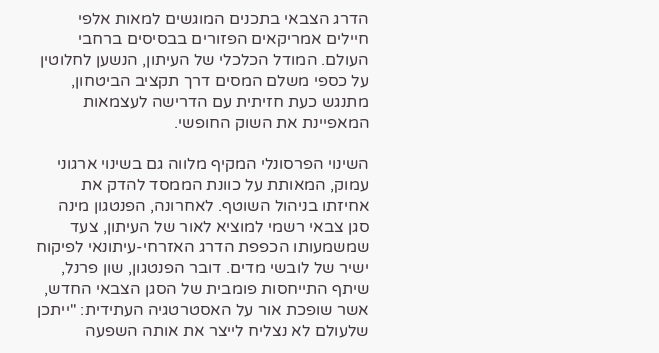הדרג הצבאי בתכנים המוגשים למאות אלפי חיילים אמריקאים הפזורים בבסיסים ברחבי העולם. המודל הכלכלי של העיתון, הנשען לחלוטין על כספי משלם המסים דרך תקציב הביטחון, מתנגש כעת חזיתית עם הדרישה לעצמאות המאפיינת את השוק החופשי.

השינוי הפרסונלי המקיף מלווה גם בשינוי ארגוני עמוק, המאותת על כוונת הממסד להדק את אחיזתו בניהול השוטף. לאחרונה, הפנטגון מינה סגן צבאי רשמי למוציא לאור של העיתון, צעד שמשמעותו הכפפת הדרג האזרחי-עיתונאי לפיקוח ישיר של לובשי מדים. דובר הפנטגון, שון פרנל, שיתף התייחסות פומבית של הסגן הצבאי החדש, אשר שופכת אור על האסטרטגיה העתידית: "ייתכן שלעולם לא נצליח לייצר את אותה השפעה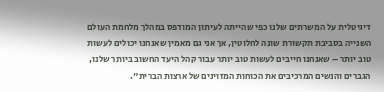דיגיטלית על המשרתים שלנו כפי שהייתה לעיתון המודפס במהלך מלחמת העולם השנייה בסביבת תקשורת שונה לחלוטין, אך אני גם מאמין שאנחנו יכולים לעשות טוב יותר – שאנחנו חייבים לעשות טוב יותר עבור קהל היעד החשוב ביותר שלנו, הגברים והנשים המרכיבים את הכוחות המזוינים של ארצות הברית".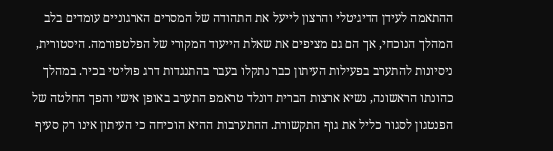ההתאמה לעידן הדיגיטלי והרצון לייעל את התהודה של המסרים הארגוניים עומדים בלב המהלך הנוכחי, אך הם גם מציפים את שאלת הייעוד המקורי של הפלטפורמה. היסטורית, ניסיונות להתערב בפעילות העיתון כבר נתקלו בעבר בהתנגדות דרג פוליטי בכיר. במהלך כהונתו הראשונה, נשיא ארצות הברית דונלד טראמפ התערב באופן אישי והפך החלטה של הפנטגון לסגור כליל את גוף התקשורת. ההתערבות ההיא הוכיחה כי העיתון אינו רק סעיף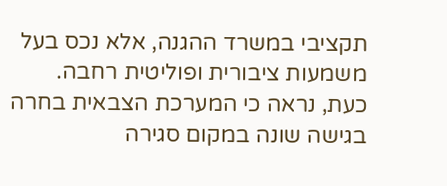תקציבי במשרד ההגנה, אלא נכס בעל משמעות ציבורית ופוליטית רחבה. כעת, נראה כי המערכת הצבאית בחרה בגישה שונה במקום סגירה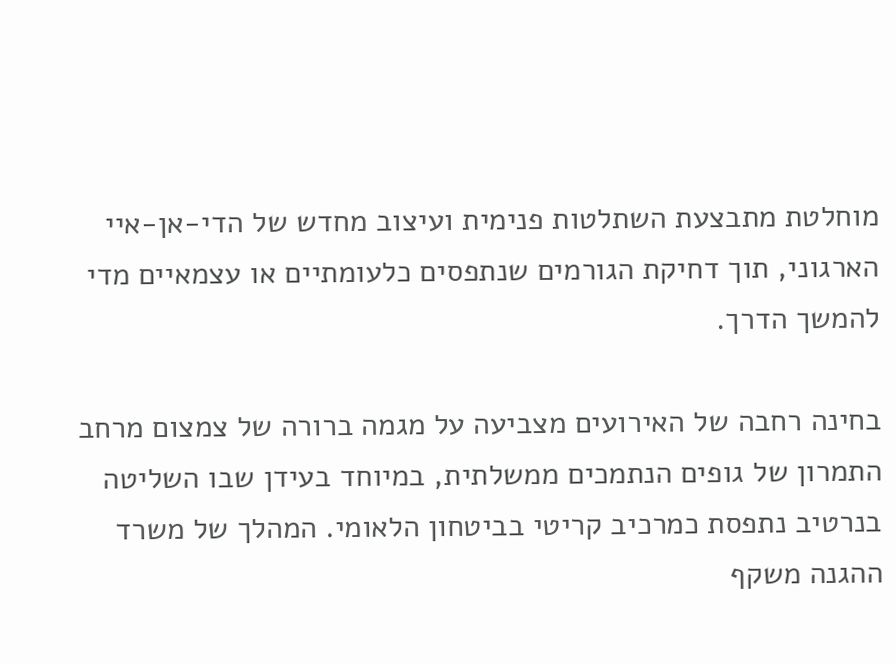מוחלטת מתבצעת השתלטות פנימית ועיצוב מחדש של הדי-אן-איי הארגוני, תוך דחיקת הגורמים שנתפסים כלעומתיים או עצמאיים מדי להמשך הדרך.

בחינה רחבה של האירועים מצביעה על מגמה ברורה של צמצום מרחב התמרון של גופים הנתמכים ממשלתית, במיוחד בעידן שבו השליטה בנרטיב נתפסת כמרכיב קריטי בביטחון הלאומי. המהלך של משרד ההגנה משקף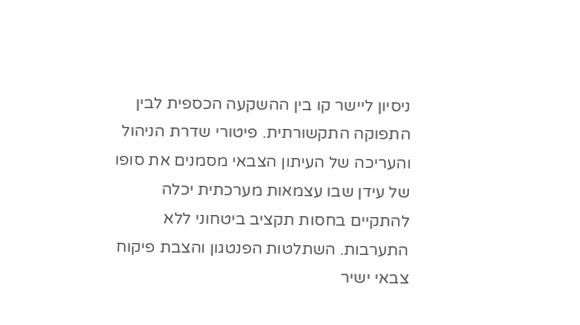ניסיון ליישר קו בין ההשקעה הכספית לבין התפוקה התקשורתית. פיטורי שדרת הניהול והעריכה של העיתון הצבאי מסמנים את סופו של עידן שבו עצמאות מערכתית יכלה להתקיים בחסות תקציב ביטחוני ללא התערבות. השתלטות הפנטגון והצבת פיקוח צבאי ישיר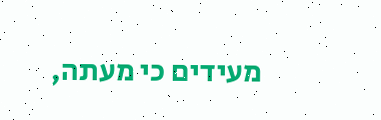מעידים כי מעתה,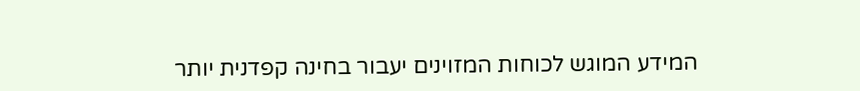המידע המוגש לכוחות המזוינים יעבור בחינה קפדנית יותר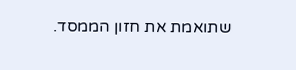שתואמת את חזון הממסד.